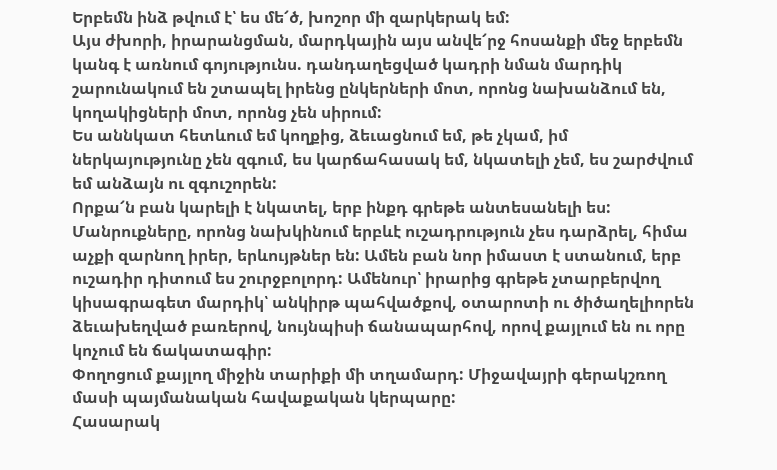Երբեմն ինձ թվում է՝ ես մե՜ծ, խոշոր մի զարկերակ եմ:
Այս ժխորի, իրարանցման, մարդկային այս անվե՜րջ հոսանքի մեջ երբեմն կանգ է առնում գոյությունս. դանդաղեցված կադրի նման մարդիկ շարունակում են շտապել իրենց ընկերների մոտ, որոնց նախանձում են, կողակիցների մոտ, որոնց չեն սիրում:
Ես աննկատ հետևում եմ կողքից, ձեւացնում եմ, թե չկամ, իմ ներկայությունը չեն զգում, ես կարճահասակ եմ, նկատելի չեմ, ես շարժվում եմ անձայն ու զգուշորեն:
Որքա՜ն բան կարելի է նկատել, երբ ինքդ գրեթե անտեսանելի ես: Մանրուքները, որոնց նախկինում երբևէ ուշադրություն չես դարձրել, հիմա աչքի զարնող իրեր, երևույթներ են: Ամեն բան նոր իմաստ է ստանում, երբ ուշադիր դիտում ես շուրջբոլորդ: Ամենուր՝ իրարից գրեթե չտարբերվող կիսագրագետ մարդիկ՝ անկիրթ պահվածքով, օտարոտի ու ծիծաղելիորեն ձեւախեղված բառերով, նույնպիսի ճանապարհով, որով քայլում են ու որը կոչում են ճակատագիր:
Փողոցում քայլող միջին տարիքի մի տղամարդ: Միջավայրի գերակշռող մասի պայմանական հավաքական կերպարը:
Հասարակ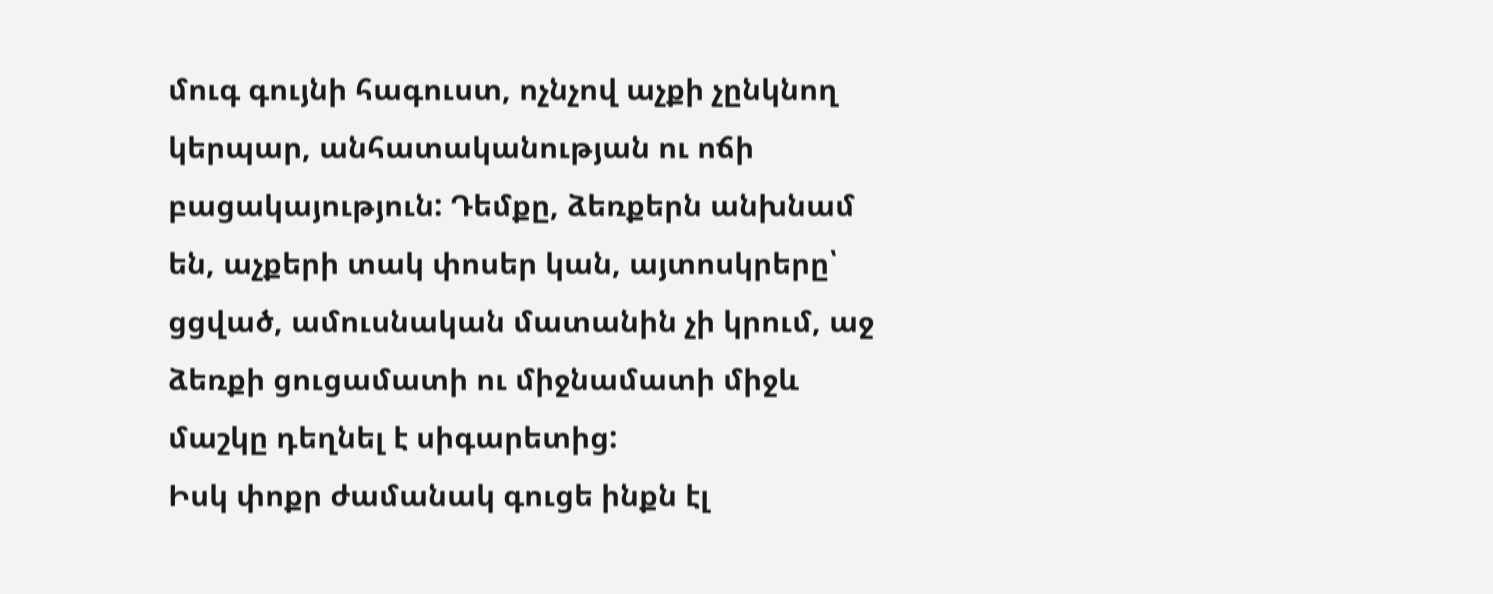մուգ գույնի հագուստ, ոչնչով աչքի չընկնող կերպար, անհատականության ու ոճի բացակայություն: Դեմքը, ձեռքերն անխնամ են, աչքերի տակ փոսեր կան, այտոսկրերը՝ ցցված, ամուսնական մատանին չի կրում, աջ ձեռքի ցուցամատի ու միջնամատի միջև մաշկը դեղնել է սիգարետից:
Իսկ փոքր ժամանակ գուցե ինքն էլ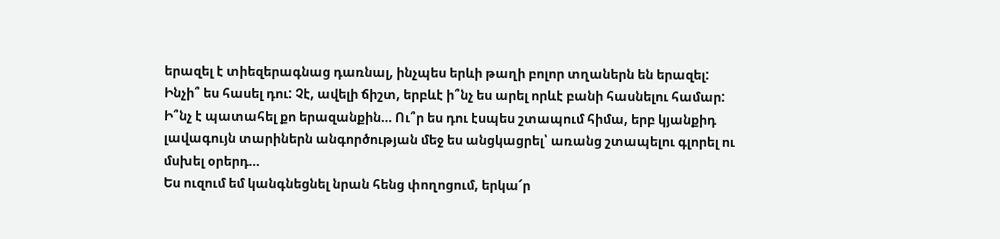երազել է տիեզերագնաց դառնալ, ինչպես երևի թաղի բոլոր տղաներն են երազել: Ինչի՞ ես հասել դու: Չէ, ավելի ճիշտ, երբևէ ի՞նչ ես արել որևէ բանի հասնելու համար: Ի՞նչ է պատահել քո երազանքին… Ու՞ր ես դու էսպես շտապում հիմա, երբ կյանքիդ լավագույն տարիներն անգործության մեջ ես անցկացրել՝ առանց շտապելու գլորել ու մսխել օրերդ…
Ես ուզում եմ կանգնեցնել նրան հենց փողոցում, երկա՜ր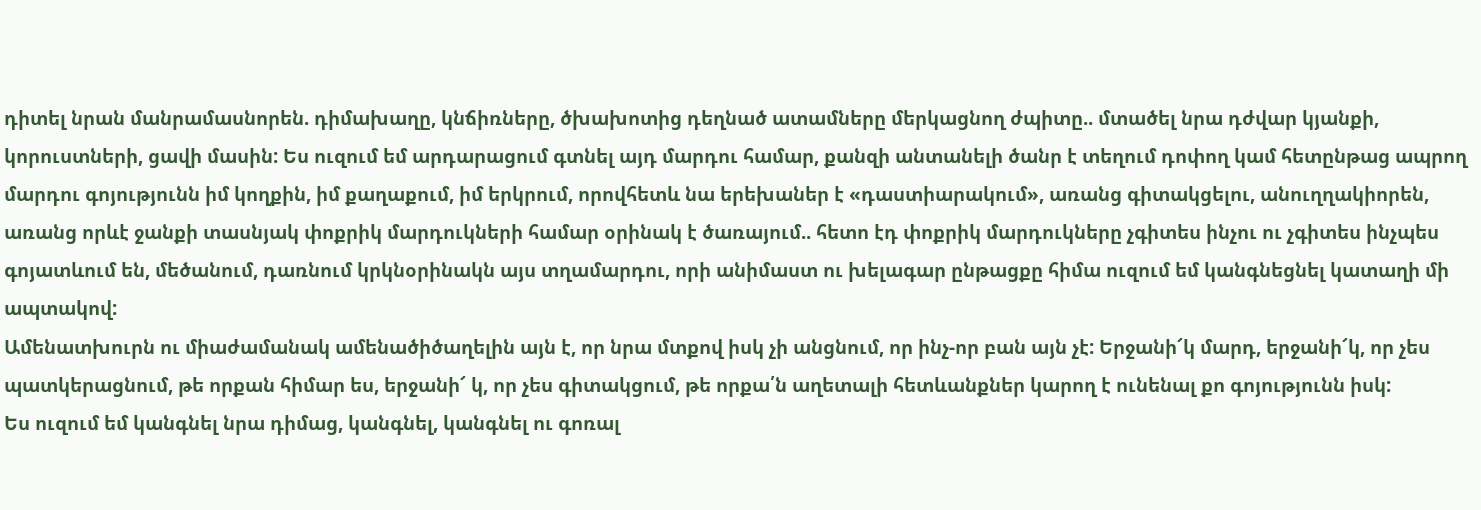դիտել նրան մանրամասնորեն. դիմախաղը, կնճիռները, ծխախոտից դեղնած ատամները մերկացնող ժպիտը.. մտածել նրա դժվար կյանքի, կորուստների, ցավի մասին: Ես ուզում եմ արդարացում գտնել այդ մարդու համար, քանզի անտանելի ծանր է տեղում դոփող կամ հետընթաց ապրող մարդու գոյությունն իմ կողքին, իմ քաղաքում, իմ երկրում, որովհետև նա երեխաներ է «դաստիարակում», առանց գիտակցելու, անուղղակիորեն, առանց որևէ ջանքի տասնյակ փոքրիկ մարդուկների համար օրինակ է ծառայում.. հետո էդ փոքրիկ մարդուկները չգիտես ինչու ու չգիտես ինչպես գոյատևում են, մեծանում, դառնում կրկնօրինակն այս տղամարդու, որի անիմաստ ու խելագար ընթացքը հիմա ուզում եմ կանգնեցնել կատաղի մի ապտակով:
Ամենատխուրն ու միաժամանակ ամենածիծաղելին այն է, որ նրա մտքով իսկ չի անցնում, որ ինչ-որ բան այն չէ: Երջանի՜կ մարդ, երջանի՜կ, որ չես պատկերացնում, թե որքան հիմար ես, երջանի՜ կ, որ չես գիտակցում, թե որքա՛ն աղետալի հետևանքներ կարող է ունենալ քո գոյությունն իսկ:
Ես ուզում եմ կանգնել նրա դիմաց, կանգնել, կանգնել ու գոռալ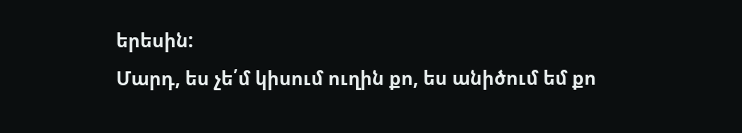երեսին:
Մարդ, ես չե՛մ կիսում ուղին քո, ես անիծում եմ քո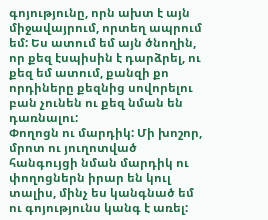գոյությունը, որն ախտ է այն միջավայրում, որտեղ ապրում եմ: Ես ատում եմ այն ծնողին, որ քեզ էսպիսին է դարձրել, ու քեզ եմ ատում, քանզի քո որդիները քեզնից սովորելու բան չունեն ու քեզ նման են դառնալու:
Փողոցն ու մարդիկ: Մի խոշոր, մրոտ ու յուղոտված հանգույցի նման մարդիկ ու փողոցներն իրար են կուլ տալիս, մինչ ես կանգնած եմ ու գոյությունս կանգ է առել: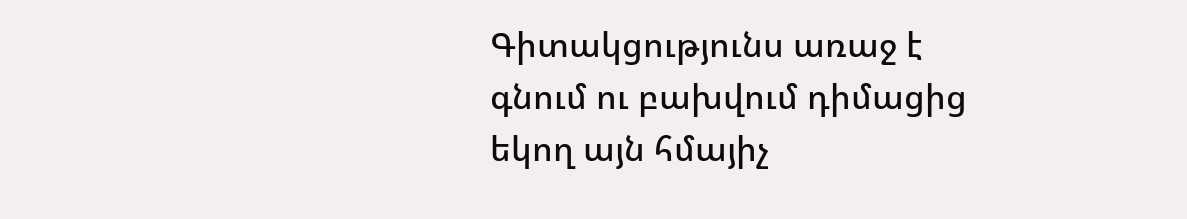Գիտակցությունս առաջ է գնում ու բախվում դիմացից եկող այն հմայիչ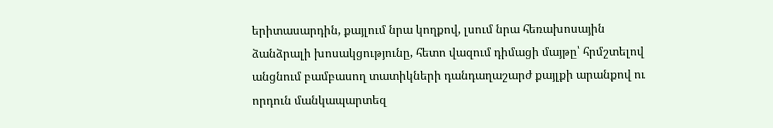երիտասարդին, քայլում նրա կողքով, լսում նրա հեռախոսային ձանձրալի խոսակցությունը, հետո վազում դիմացի մայթը՝ հրմշտելով անցնում բամբասող տատիկների դանդաղաշարժ քայլքի արանքով ու որդուն մանկապարտեզ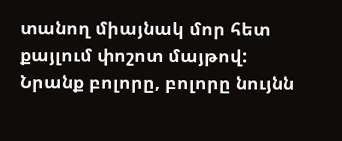տանող միայնակ մոր հետ քայլում փոշոտ մայթով:
Նրանք բոլորը, բոլորը նույնն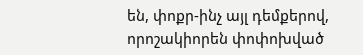են, փոքր-ինչ այլ դեմքերով, որոշակիորեն փոփոխված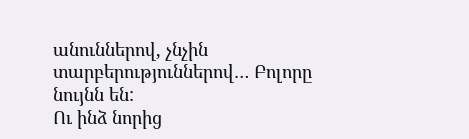անուններով, չնչին տարբերություններով… Բոլորը նույնն են:
Ու ինձ նորից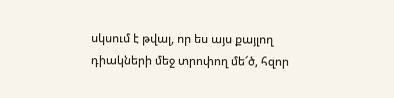սկսում է թվալ, որ ես այս քայլող դիակների մեջ տրոփող մե՜ծ, հզոր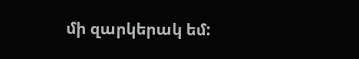մի զարկերակ եմ: